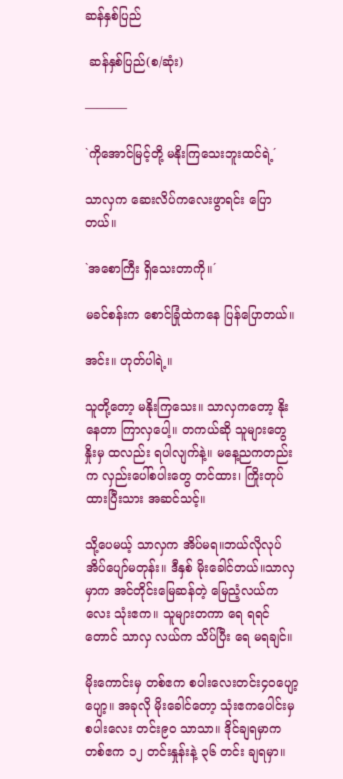ဆန်နှစ်ပြည်

 ဆန်နှစ်ပြည်(စ/ဆုံး)

———–

`ကိုအောင်မြင့်တို့ မနိုးကြသေးဘူးထင်ရဲ့´

သာလှက ဆေးလိပ်ကလေးဖွာရင်း ပြောတယ်။

`အစောကြီး ရှိသေးတာကို။´

မခင်စန်းက စောင်ခြုံထဲကနေ ပြန်ပြောတယ်။

အင်း။ ဟုတ်ပါရဲ့။

သူတို့တော့ မနိုးကြသေး။ သာလှကတော့ နိုးနေတာ ကြာလှပေါ့။ တကယ်ဆို သူများတွေ နှိုးမှ ထလည်း ရပါလျက်နဲ့။ မနေ့ညကတည်းက လှည်းပေါ်စပါးတွေ တင်ထား၊ ကြိုးတုပ်ထားပြီးသား အဆင်သင့်။

သို့ပေမယ့် သာလှက အိပ်မရ။ဘယ်လိုလုပ် အိပ်ပျော်မတုန်း။ ဒီနှစ် မိုးခေါင်တယ်။သာလှမှာက အင်တိုင်းမြေဆန်တဲ့ မြေညံ့လယ်ကလေး သုံးဧက။ သူများတကာ ရေ ရရင်တောင် သာလှ လယ်က သိပ်ပြီး ရေ မရချင်။

မိုးကောင်းမှ တစ်ဧက စပါးလေးတင်း၄၀ပျော့ပျော့။ အခုလို မိုးခေါင်တော့ သုံးဧကပေါင်းမှ စပါးလေး တင်း၉၀ သာသာ။ ဒိုင်ချရမှာက တစ်ဧက ၁၂ တင်းနှုန်းနဲ့ ၃၆ တင်း ချရမှာ။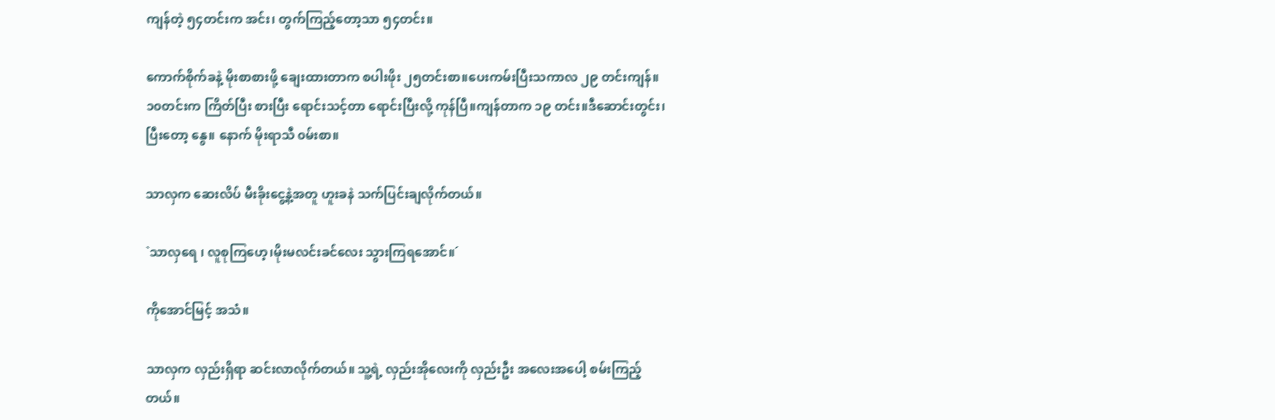ကျန်တဲ့ ၅၄တင်းက အင်း၊ တွက်ကြည့်တော့သာ ၅၄တင်း။

ကောက်စိုက်ခနဲ့ မိုးစာစားဖို့ ချေးထားတာက စပါးဖိုး ၂၅တင်းစာ။ပေးကမ်းပြီးသကာလ ၂၉ တင်းကျန်။ ၁၀တင်းက ကြိတ်ပြီး စားပြီး ရောင်းသင့်တာ ရောင်းပြီးလို့ ကုန်ပြီ။ကျန်တာက ၁၉ တင်း။ဒီဆောင်းတွင်း၊ ပြီးတော့ နွေ။ နောက် မိုးရာသီ ၀မ်းစာ။

သာလှက ဆေးလိပ် မီးခိုးငွေ့နဲ့အတူ ဟူးခနဲ သက်ပြင်းချလိုက်တယ်။

`သာလှရေ ၊ လူစုကြဟေ့၊မိုးမလင်းခင်လေး သွားကြရအောင်။´

ကိုအောင်မြင့် အသံ။

သာလှက လှည်းရှိရာ ဆင်းလာလိုက်တယ်။ သူ့ရဲ့ လှည်းအိုလေးကို လှည်းဦး အလေးအပေါ့ စမ်းကြည့်တယ်။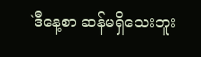`ဒီနေ့စာ ဆန်မရှိသေးဘူး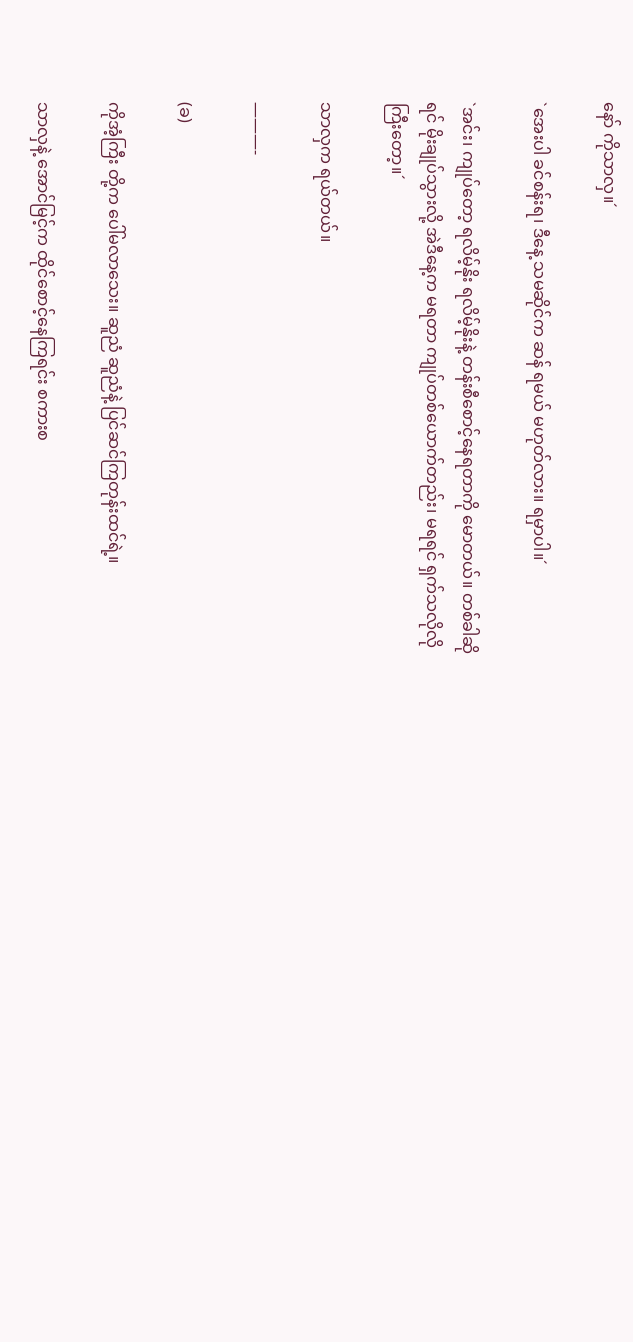နော် ကိုသာလှ။´

`အေးပါ ခင်စန်းရ၊ ဒီနေ့ သမဆိုင်က ဆန် ရမယ် မဟုတ်လား။ ရမှာပါ။´

`အင်း၊ ကျုပ်တော့ ရလိမ့်နိုး ရလိမ့်နိုးနဲ့ တန်းစီစောင့်နေရတာကို မောတယ်။ တစ်ခါဆိုရင် မိုးချုပ်သွားလို့ အဲဒီနေ့က မရတာ ကျုပ်တစ်ယောက်တည်း၊ မရရင် ရှက်သလိုလိုကြီးတော့။´

သာလှက ရယ်တယ်။

———-

(ခ)

ကိုအံ့ကြီး တို့က ပေါ်မလာသေး။ ဆူညံ ဆူညံနဲ့ ပြင်ဆင်ကြတုန်းထင်ရဲ့။

သာလှနဲ့ အောင်မြင့်က ထိုင်စောင့်နေကြရင်း စကားစ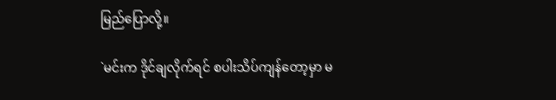မြည်ပြောလို့။

`မင်းက ဒိုင်ချလိုက်ရင် စပါးသိပ်ကျန်တော့မှာ မ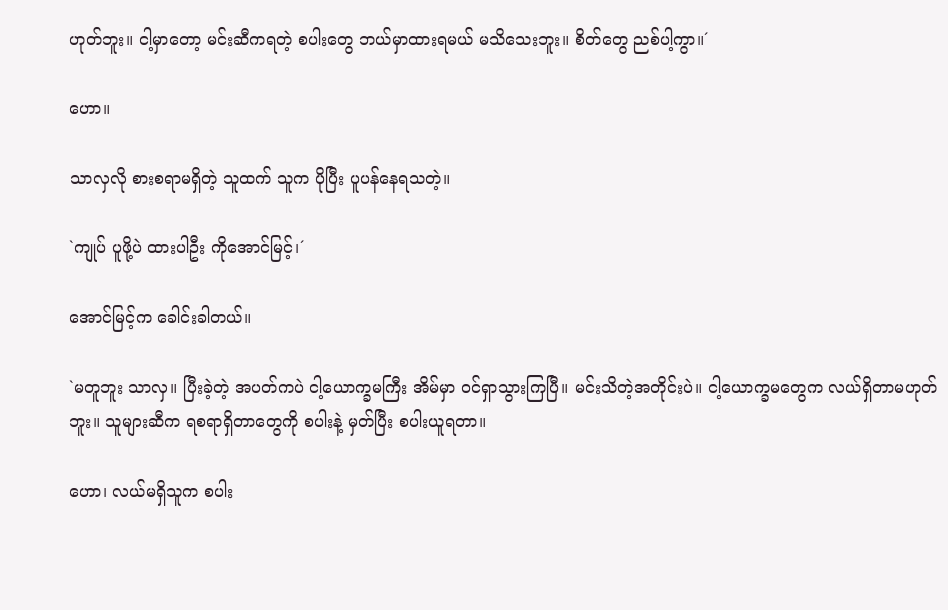ဟုတ်ဘူး။ ငါ့မှာတော့ မင်းဆီကရတဲ့ စပါးတွေ ဘယ်မှာထားရမယ် မသိသေးဘူး။ စိတ်တွေ ညစ်ပါ့ကွာ။´

ဟော။

သာလှလို စားစရာမရှိတဲ့ သူထက် သူက ပိုပြီး ပူပန်နေရသတဲ့။

`ကျုပ် ပူဖို့ပဲ ထားပါဦး ကိုအောင်မြင့်၊´

အောင်မြင့်က ခေါင်းခါတယ်။

`မတူဘူး သာလှ။ ပြီးခဲ့တဲ့ အပတ်ကပဲ ငါ့ယောက္ခမကြီး အိမ်မှာ ၀င်ရှာသွားကြပြီ။ မင်းသိတဲ့အတိုင်းပဲ။ ငါ့ယောက္ခမတွေက လယ်ရှိတာမဟုတ်ဘူး။ သူများဆီက ရစရာရှိတာတွေကို စပါးနဲ့ မှတ်ပြီး စပါးယူရတာ။

ဟော၊ လယ်မရှိသူက စပါး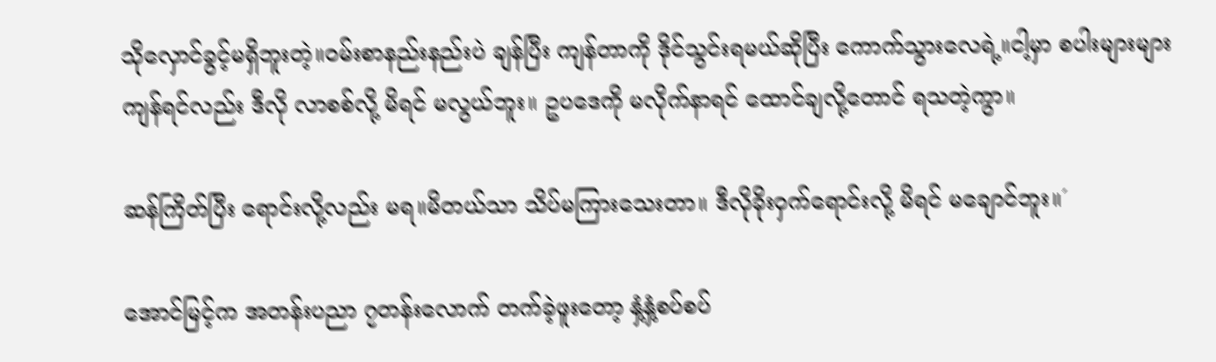သိုလှောင်ခွင့်မရှိဘူးတဲ့။၀မ်းစာနည်းနည်းပဲ ချန်ပြီး ကျန်တာကို ဒိုင်သွင်းရမယ်ဆိုပြီး ကောက်သွားလေရဲ့။ငါ့မှာ စပါးများများ ကျန်ရင်လည်း ဒီလို လာစစ်လို့ မိရင် မလွယ်ဘူး။ ဥပဒေကို မလိုက်နာရင် ထောင်ချလို့တောင် ရသတဲ့ကွာ။

ဆန်ကြိတ်ပြီး ရောင်းလို့လည်း မရ။မိတယ်သာ သိပ်မကြားသေးတာ။ ဒီလိုခိုးဝှက်ရောင်းလို့ မိရင် မချောင်ဘူး။´

အောင်မြင့်က အတန်းပညာ ၇တန်းလောက် တက်ခဲ့ဖူးတော့ နှံ့နှံ့စပ်စပ်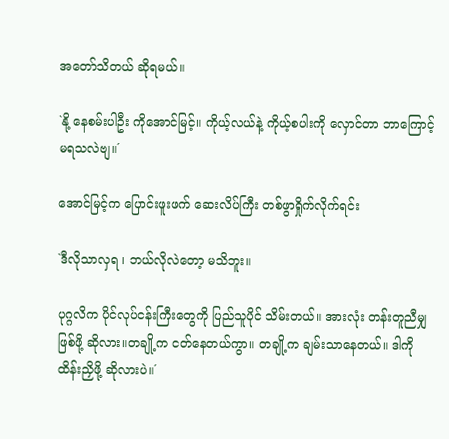အတော်သိတယ် ဆိုရမယ်။

`နို့ နေစမ်းပါဦး ကိုအောင်မြင့်။ ကိုယ့်လယ်နဲ့ ကိုယ့်စပါးကို လှောင်တာ ဘာကြောင့် မရသလဲဗျ။´

အောင်မြင့်က ပြောင်းဖူးဖက် ဆေးလိပ်ကြီး တစ်ဖွာရှိုက်လိုက်ရင်း

`ဒီလိုသာလှရ ၊ ဘယ်လိုလဲတော့ မသိဘူး။

ပုဂ္ဂလိက ပိုင်လုပ်ငန်းကြီးတွေကို ပြည်သူပိုင် သိမ်းတယ်။ အားလုံး တန်းတူညီမျှ ဖြစ်ဖို့ ဆိုလား။တချို့က ငတ်နေတယ်ကွာ။ တချို့က ချမ်းသာနေတယ်။ ဒါကို ထိန်းညှိဖို့ ဆိုလားပဲ။´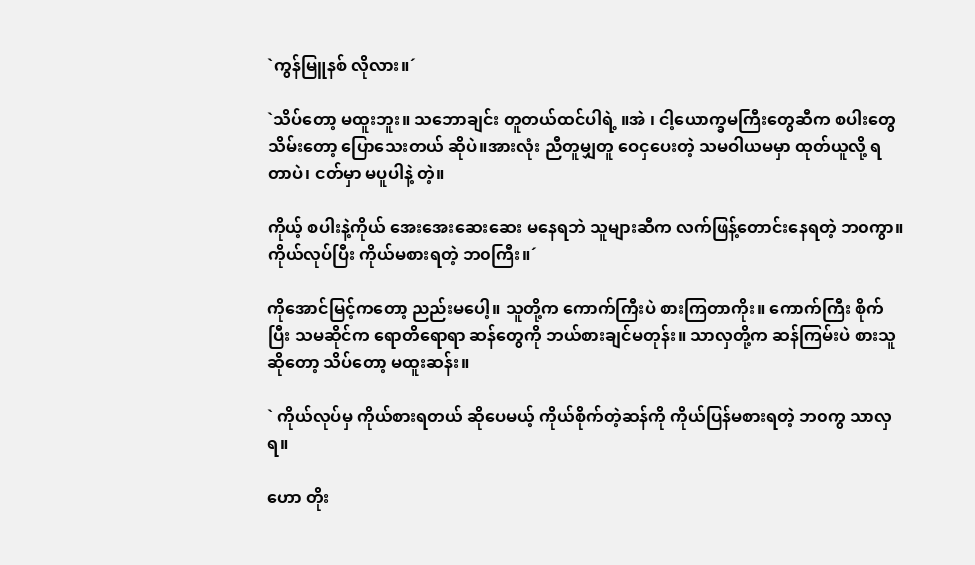`ကွန်မြူနစ် လိုလား။´

`သိပ်တော့ မထူးဘူး။ သဘောချင်း တူတယ်ထင်ပါရဲ့ ။အဲ ၊ ငါ့ယောက္ခမကြီးတွေဆီက စပါးတွေ သိမ်းတော့ ပြောသေးတယ် ဆိုပဲ။အားလုံး ညီတူမျှတူ ဝေငှပေးတဲ့ သမဝါယမမှာ ထုတ်ယူလို့ ရတာပဲ၊ ငတ်မှာ မပူပါနဲ့ တဲ့။

ကိုယ့် စပါးနဲ့ကိုယ် အေးအေးဆေးဆေး မနေရဘဲ သူများဆီက လက်ဖြန့်တောင်းနေရတဲ့ ဘ၀ကွာ။ ကိုယ်လုပ်ပြီး ကိုယ်မစားရတဲ့ ဘ၀ကြီး။´

ကိုအောင်မြင့်ကတော့ ညည်းမပေါ့။ သူတို့က ကောက်ကြီးပဲ စားကြတာကိုး။ ကောက်ကြီး စိုက်ပြီး သမဆိုင်က ရောတိရောရာ ဆန်တွေကို ဘယ်စားချင်မတုန်း။ သာလှတို့က ဆန်ကြမ်းပဲ စားသူဆိုတော့ သိပ်တော့ မထူးဆန်း။

` ကိုယ်လုပ်မှ ကိုယ်စားရတယ် ဆိုပေမယ့် ကိုယ်စိုက်တဲ့ဆန်ကို ကိုယ်ပြန်မစားရတဲ့ ဘ၀ကွ သာလှရ။

ဟော တိုး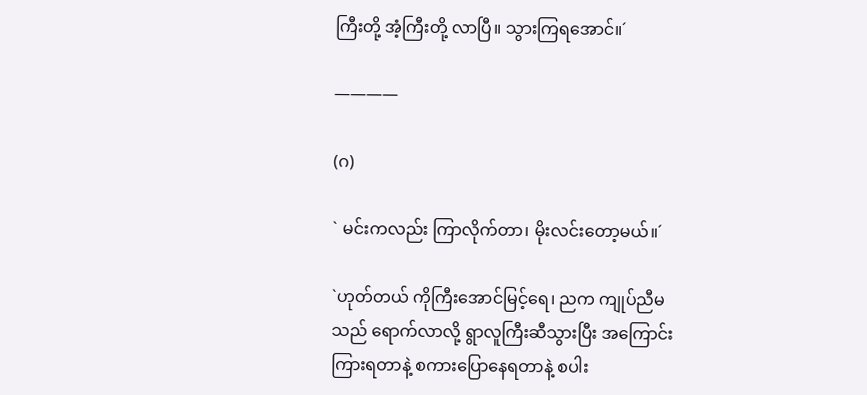ကြီးတို့ အံ့ကြီးတို့ လာပြီ။ သွားကြရအောင်။´

————

(ဂ)

` မင်းကလည်း ကြာလိုက်တာ၊ မိုးလင်းတော့မယ်။´

`ဟုတ်တယ် ကိုကြီးအောင်မြင့်ရေ၊ ညက ကျုပ်ညီမသည် ရောက်လာလို့ ရွာလူကြီးဆီသွားပြီး အကြောင်းကြားရတာနဲ့ စကားပြောနေရတာနဲ့ စပါး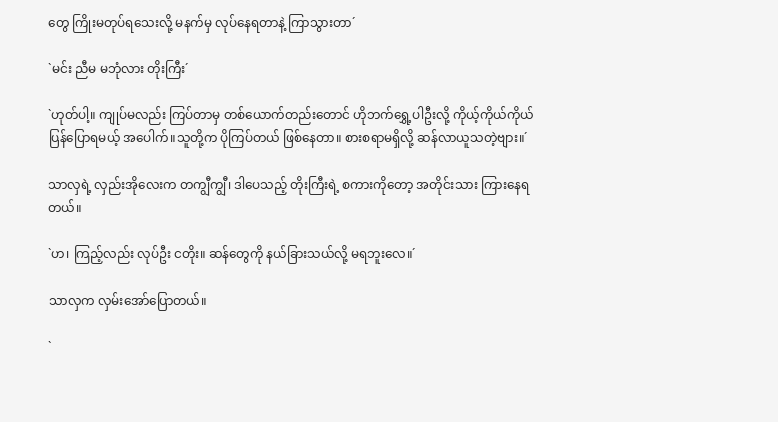တွေ ကြိုးမတုပ်ရသေးလို့ မနက်မှ လုပ်နေရတာနဲ့ ကြာသွားတာ´

`မင်း ညီမ မဘုံလား တိုးကြီး´

`ဟုတ်ပါ့။ ကျုပ်မလည်း ကြပ်တာမှ တစ်ယောက်တည်းတောင် ဟိုဘက်ရွှေ့ပါဦးလို့ ကိုယ့်ကိုယ်ကိုယ် ပြန်ပြောရမယ့် အပေါက်။သူတို့က ပိုကြပ်တယ် ဖြစ်နေတာ။ စားစရာမရှိလို့ ဆန်လာယူသတဲ့ဗျား။´

သာလှရဲ့ လှည်းအိုလေးက တကျွီကျွီ၊ ဒါပေသည့် တိုးကြီးရဲ့ စကားကိုတော့ အတိုင်းသား ကြားနေရတယ်။

`ဟ၊ ကြည့်လည်း လုပ်ဦး ငတိုး။ ဆန်တွေကို နယ်ခြားသယ်လို့ မရဘူးလေ။´

သာလှက လှမ်းအော်ပြောတယ်။

`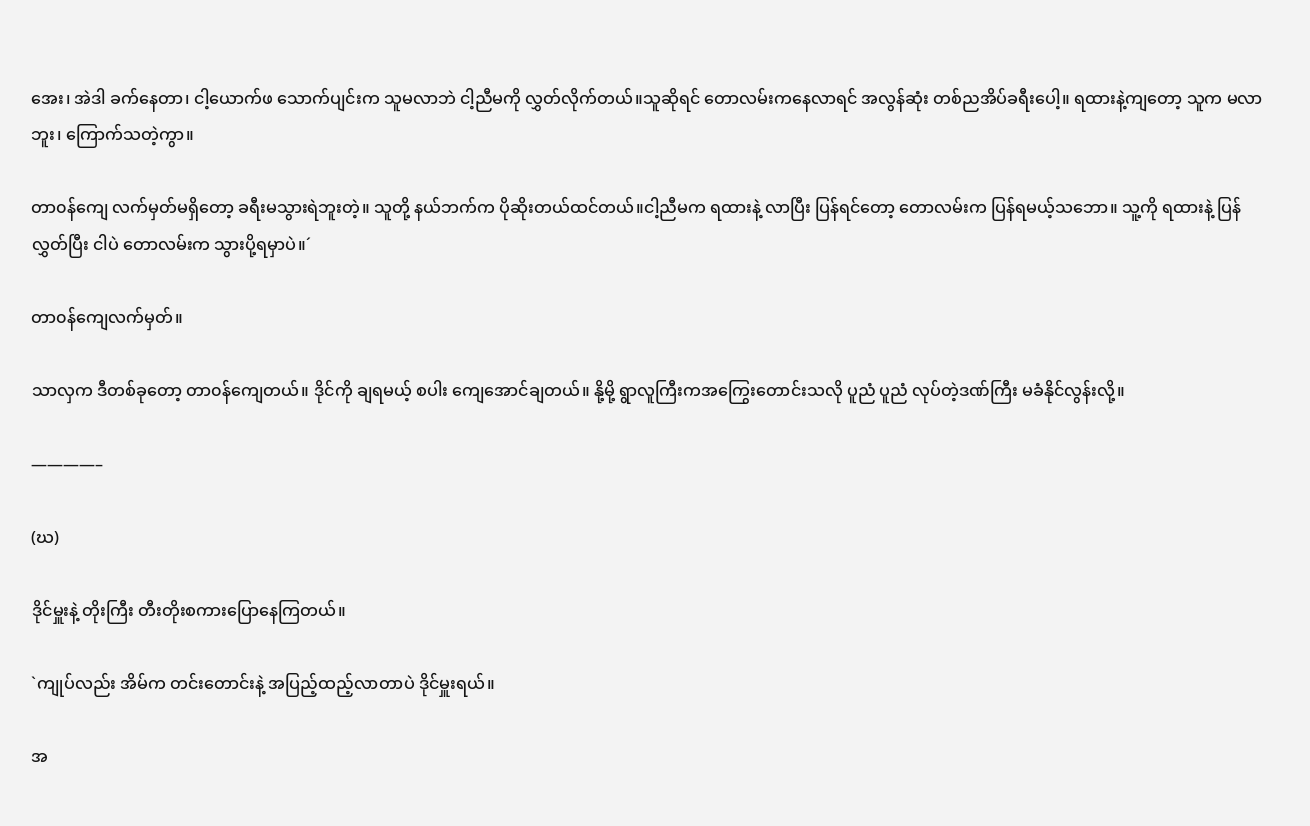အေး၊ အဲဒါ ခက်နေတာ၊ ငါ့ယောက်ဖ သောက်ပျင်းက သူမလာဘဲ ငါ့ညီမကို လွှတ်လိုက်တယ်။သူဆိုရင် တောလမ်းကနေလာရင် အလွန်ဆုံး တစ်ညအိပ်ခရီးပေါ့။ ရထားနဲ့ကျတော့ သူက မလာဘူး၊ ကြောက်သတဲ့ကွာ။

တာ၀န်ကျေ လက်မှတ်မရှိတော့ ခရီးမသွားရဲဘူးတဲ့။ သူတို့ နယ်ဘက်က ပိုဆိုးတယ်ထင်တယ်။ငါ့ညီမက ရထားနဲ့ လာပြီး ပြန်ရင်တော့ တောလမ်းက ပြန်ရမယ့်သဘော။ သူ့ကို ရထားနဲ့ ပြန်လွှတ်ပြီး ငါပဲ တောလမ်းက သွားပို့ရမှာပဲ။´

တာ၀န်ကျေလက်မှတ်။

သာလှက ဒီတစ်ခုတော့ တာ၀န်ကျေတယ်။ ဒိုင်ကို ချရမယ့် စပါး ကျေအောင်ချတယ်။ နို့မို့ ရွာလူကြီးကအကြွေးတောင်းသလို ပူညံ ပူညံ လုပ်တဲ့ဒဏ်ကြီး မခံနိုင်လွန်းလို့။

————–

(ဃ)

ဒိုင်မှူးနဲ့ တိုးကြီး တီးတိုးစကားပြောနေကြတယ်။

`ကျုပ်လည်း အိမ်က တင်းတောင်းနဲ့ အပြည့်ထည့်လာတာပဲ ဒိုင်မှူးရယ်။

အ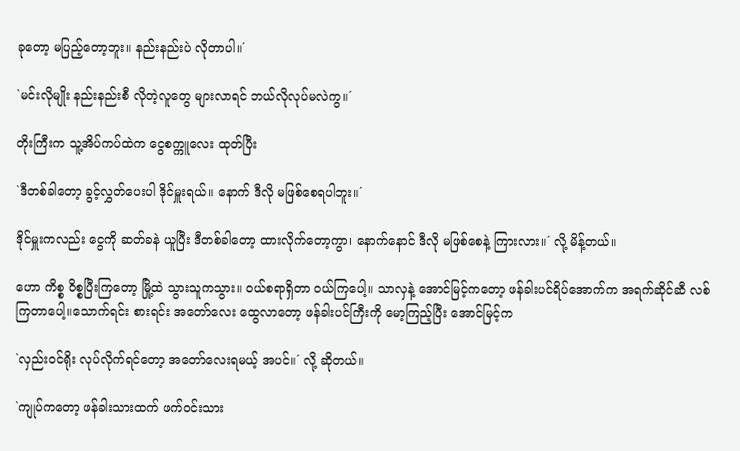ခုတော့ မပြည့်တော့ဘူး။ နည်းနည်းပဲ လိုတာပါ။´

`မင်းလိုမျိုး နည်းနည်းစီ လိုတဲ့လူတွေ များလာရင် ဘယ်လိုလုပ်မလဲကွ။´

တိုးကြီးက သူ့အိပ်ကပ်ထဲက ငွေစက္ကူလေး ထုတ်ပြီး

`ဒီတစ်ခါတော့ ခွင့်လွှတ်ပေးပါ ဒိုင်မှူးရယ်။ နောက် ဒီလို မဖြစ်စေရပါဘူး။´

ဒိုင်မှူးကလည်း ငွေကို ဆတ်ခနဲ ယူပြီး ဒီတစ်ခါတော့ ထားလိုက်တော့ကွာ၊ နောက်နောင် ဒီလို မဖြစ်စေနဲ့ ကြားလား။´ လို့ မိန့်တယ်။

ဟော ကိစ္စ ဝိစ္စပြီးကြတော့ မြို့ထဲ သွားသူကသွား။ ၀ယ်စရာရှိတာ ၀ယ်ကြပေါ့။ သာလှနဲ့ အောင်မြင့်ကတော့ ဖန်ခါးပင်ရိပ်အောက်က အရက်ဆိုင်ဆီ လစ်ကြတာပေါ့။သောက်ရင်း စားရင်း အတော်လေး ထွေလာတော့ ဖန်ခါးပင်ကြီးကို မော့ကြည့်ပြီး အောင်မြင့်က

`လှည်း၀င်ရိုး လုပ်လိုက်ရင်တော့ အတော်လေးရမယ့် အပင်။´ လို့ ဆိုတယ်။

`ကျုပ်ကတော့ ဖန်ခါးသားထက် ဖက်၀င်းသား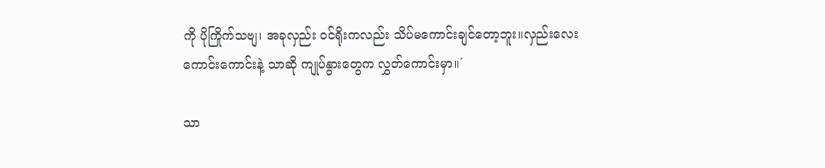ကို ပိုကြိုက်သဗျ၊ အခုလှည်း ၀င်ရိုးကလည်း သိပ်မကောင်းချင်တော့ဘူး။လှည်းလေးကောင်းကောင်းနဲ့ သာဆို ကျုပ်နွားတွေက လွှတ်ကောင်းမှာ။´

သာ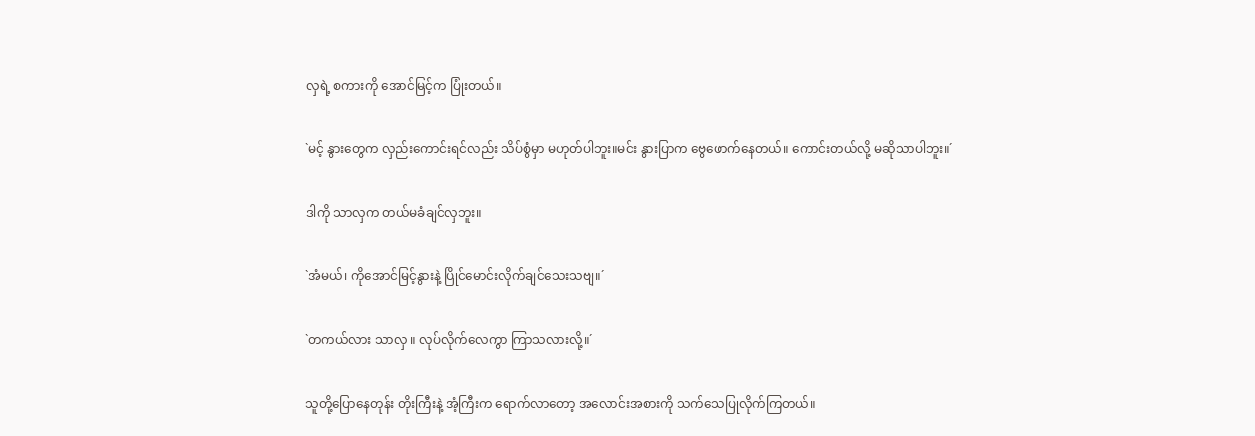လှရဲ့ စကားကို အောင်မြင့်က ပြုံးတယ်။

`မင့် နွားတွေက လှည်းကောင်းရင်လည်း သိပ်စွံမှာ မဟုတ်ပါဘူး။မင်း နွားပြာက ဗွေဖောက်နေတယ်။ ကောင်းတယ်လို့ မဆိုသာပါဘူး။´

ဒါကို သာလှက တယ်မခံချင်လှဘူး။

`အံမယ်၊ ကိုအောင်မြင့်နွားနဲ့ ပြိုင်မောင်းလိုက်ချင်သေးသဗျ။´

`တကယ်လား သာလှ ။ လုပ်လိုက်လေကွာ ကြာသလားလို့။´

သူတို့ပြောနေတုန်း တိုးကြီးနဲ့ အံ့ကြီးက ရောက်လာတော့ အလောင်းအစားကို သက်သေပြုလိုက်ကြတယ်။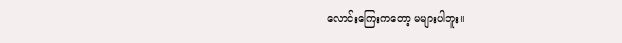လောင်းကြေးကတော့ မများပါဘူး။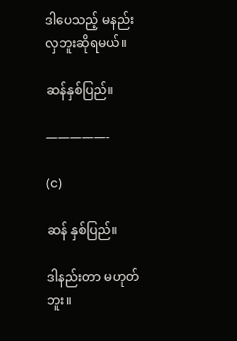ဒါပေသည့် မနည်းလှဘူးဆိုရမယ်။

ဆန်နှစ်ပြည်။

—————-

(င)

ဆန် နှစ်ပြည်။

ဒါနည်းတာ မဟုတ်ဘူး။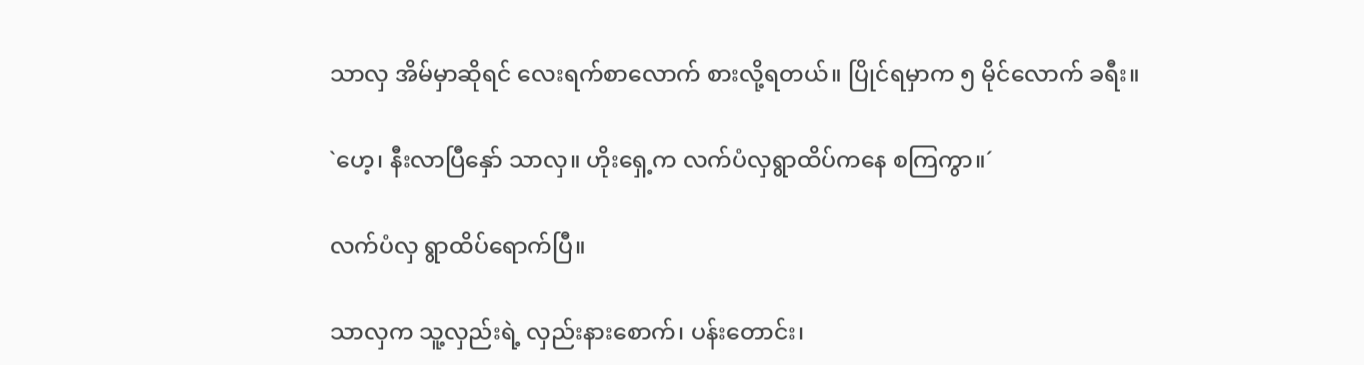သာလှ အိမ်မှာဆိုရင် လေးရက်စာလောက် စားလို့ရတယ်။ ပြိုင်ရမှာက ၅ မိုင်လောက် ခရီး။

`ဟေ့၊ နီးလာပြီနှော် သာလှ။ ဟိုးရှေ့က လက်ပံလှရွာထိပ်ကနေ စကြကွာ။´

လက်ပံလှ ရွာထိပ်ရောက်ပြီ။

သာလှက သူ့လှည်းရဲ့ လှည်းနားစောက်၊ ပန်းတောင်း၊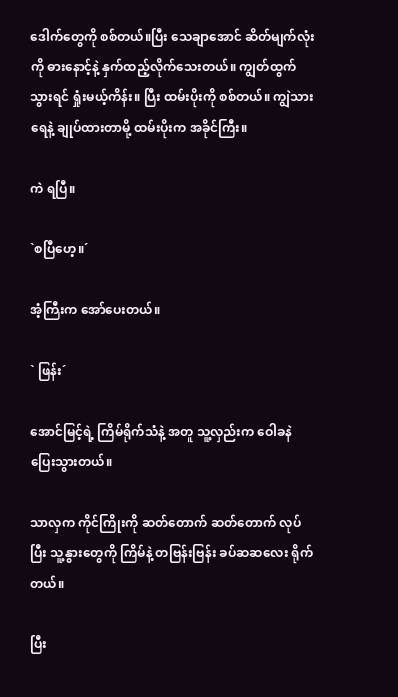ဒေါက်တွေကို စစ်တယ်။ပြီး သေချာအောင် ဆိတ်မျက်လုံးကို ဓားနောင့်နဲ့ နှက်ထည့်လိုက်သေးတယ်။ ကျွတ်ထွက်သွားရင် ရှုံးမယ့်ကိန်း။ ပြီး ထမ်းပိုးကို စစ်တယ်။ ကျွဲသားရေနဲ့ ချုပ်ထားတာမို့ ထမ်းပိုးက အခိုင်ကြီး။

ကဲ ရပြီ။

`စပြီဟေ့။´

အံ့ကြီးက အော်ပေးတယ်။

` ဖြန်း´

အောင်မြင့်ရဲ့ ကြိမ်ရိုက်သံနဲ့ အတူ သူ့လှည်းက ဝေါခနဲ ပြေးသွားတယ်။

သာလှက ကိုင်ကြိုးကို ဆတ်တောက် ဆတ်တောက် လုပ်ပြီး သူ့နွားတွေကို ကြိမ်နဲ့ တဗြန်းဗြန်း ခပ်ဆဆလေး ရိုက်တယ်။

ပြီး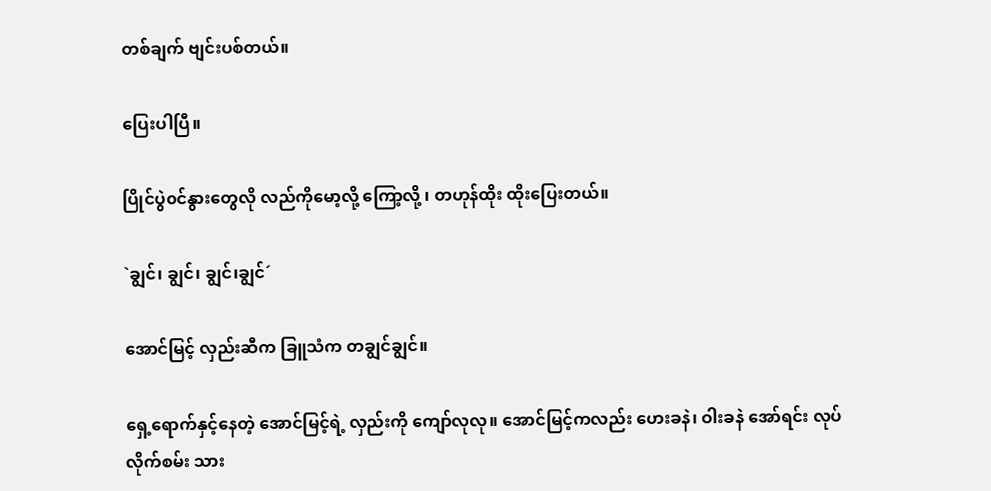တစ်ချက် ဗျင်းပစ်တယ်။

ပြေးပါပြီ။

ပြိုင်ပွဲ၀င်နွားတွေလို လည်ကိုမော့လို့ ကြော့လို့ ၊ တဟုန်ထိုး ထိုးပြေးတယ်။

`ချွင်၊ ချွင်၊ ချွင်၊ချွင်´

အောင်မြင့် လှည်းဆီက ခြူသံက တချွင်ချွင်။

ရှေ့ရောက်နှင့်နေတဲ့ အောင်မြင့်ရဲ့ လှည်းကို ကျော်လုလု။ အောင်မြင့်ကလည်း ဟေးခနဲ၊ ဝါးခနဲ အော်ရင်း လုပ်လိုက်စမ်း သား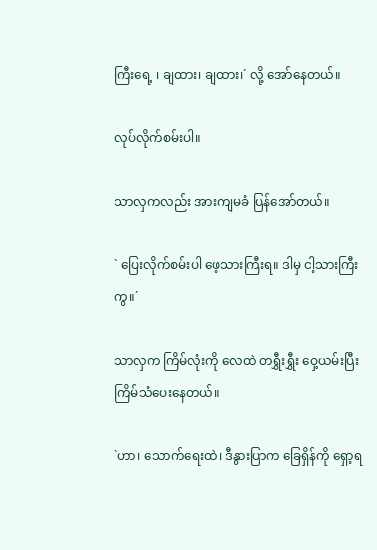ကြီးရေ့ ၊ ချထား၊ ချထား၊´ လို့ အော်နေတယ်။

လုပ်လိုက်စမ်းပါ။

သာလှကလည်း အားကျမခံ ပြန်အော်တယ်။

` ပြေးလိုက်စမ်းပါ ဖေ့သားကြီးရ။ ဒါမှ ငါ့သားကြီးကွ။´

သာလှက ကြိမ်လုံးကို လေထဲ တရွှီးရွှီး ဝှေ့ယမ်းပြီး ကြိမ်သံပေးနေတယ်။

`ဟာ၊ သောက်ရေးထဲ၊ ဒီနွားပြာက ခြေရှိန်ကို ရှော့ရ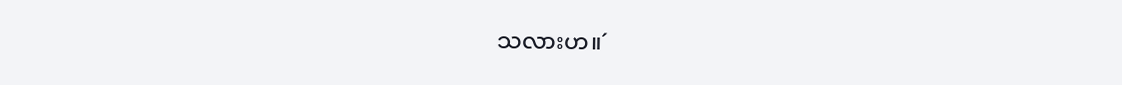သလားဟ။´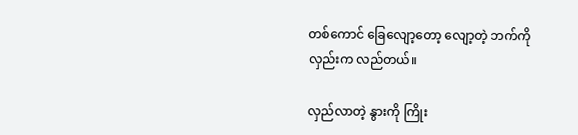တစ်ကောင် ခြေလျော့တော့ လျော့တဲ့ ဘက်ကို လှည်းက လည်တယ်။

လှည်လာတဲ့ နွားကို ကြိုး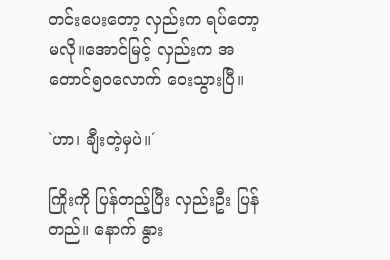တင်းပေးတော့ လှည်းက ရပ်တော့မလို။အောင်မြင့် လှည်းက အတောင်၅၀လောက် ဝေးသွားပြီ။

`ဟာ၊ ချီးတဲ့မှပဲ။´

ကြိုးကို ပြန်တည့်ပြီး လှည်းဦး ပြန်တည်။ နောက် နွား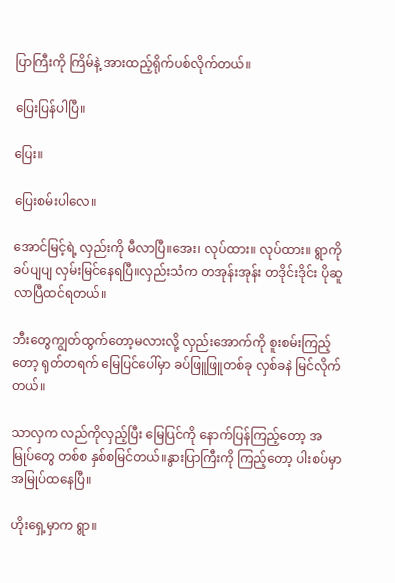ပြာကြီးကို ကြိမ်နဲ့ အားထည့်ရိုက်ပစ်လိုက်တယ်။

ပြေးပြန်ပါပြီ။

ပြေး။

ပြေးစမ်းပါလေ။

အောင်မြင့်ရဲ့ လှည်းကို မီလာပြီ။အေး၊ လုပ်ထား။ လုပ်ထား။ ရွာကို ခပ်ပျပျ လှမ်းမြင်နေရပြီ။လှည်းသံက တအုန်းအုန်း တဒိုင်းဒိုင်း ပိုဆူလာပြီထင်ရတယ်။

ဘီးတွေကျွတ်ထွက်တော့မလားလို့ လှည်းအောက်ကို စူးစမ်းကြည့်တော့ ရုတ်တရက် မြေပြင်ပေါ်မှာ ခပ်ဖြူဖြူတစ်ခု လှစ်ခနဲ မြင်လိုက်တယ်။

သာလှက လည်ကိုလှည့်ပြီး မြေပြင်ကို နောက်ပြန်ကြည့်တော့ အမြုပ်တွေ တစ်စ နှစ်စမြင်တယ်။နွားပြာကြီးကို ကြည့်တော့ ပါးစပ်မှာ အမြုပ်ထနေပြီ။

ဟိုးရှေ့မှာက ရွာ။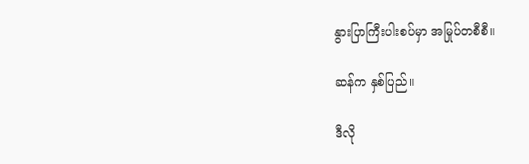နွားပြာကြီးပါးစပ်မှာ အမြုပ်တစီစီ။

ဆန်က နှစ်ပြည်။

ဒီလို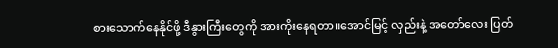စားသောက်နေနိုင်ဖို့ ဒီနွားကြီးတွေကို အားကိုးနေရတာ။အောင်မြင့် လှည်းနဲ့ အတော်လေး ပြတ်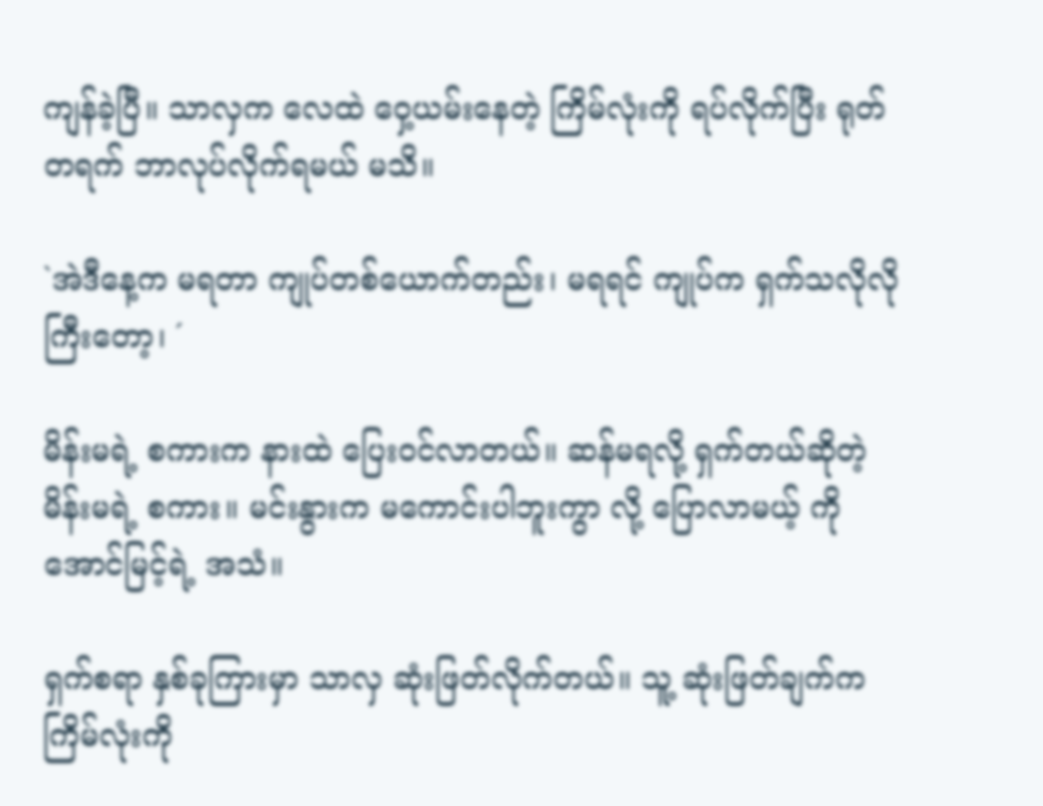ကျန်ခဲ့ပြီ။ သာလှက လေထဲ ဝှေ့ယမ်းနေတဲ့ ကြိမ်လုံးကို ရပ်လိုက်ပြီး ရုတ်တရက် ဘာလုပ်လိုက်ရမယ် မသိ။

`အဲဒီနေ့က မရတာ ကျုပ်တစ်ယောက်တည်း၊ မရရင် ကျုပ်က ရှက်သလိုလိုကြီးတော့၊ ´

မိန်းမရဲ့ စကားက နားထဲ ပြေး၀င်လာတယ်။ ဆန်မရလို့ ရှက်တယ်ဆိုတဲ့ မိန်းမရဲ့ စကား။ မင်းနွားက မကောင်းပါဘူးကွာ လို့ ပြောလာမယ့် ကိုအောင်မြင့်ရဲ့ အသံ။

ရှက်စရာ နှစ်ခုကြားမှာ သာလှ ဆုံးဖြတ်လိုက်တယ်။ သူ့ ဆုံးဖြတ်ချက်က ကြိမ်လုံးကို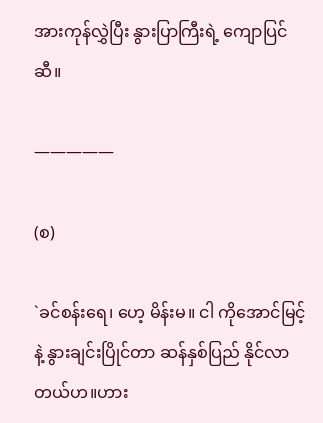အားကုန်လွှဲပြီး နွားပြာကြီးရဲ့ ကျောပြင်ဆီ။

—————

(စ)

`ခင်စန်းရေ၊ ဟေ့ မိန်းမ။ ငါ ကိုအောင်မြင့်နဲ့ နွားချင်းပြိုင်တာ ဆန်နှစ်ပြည် နိုင်လာတယ်ဟ။ဟား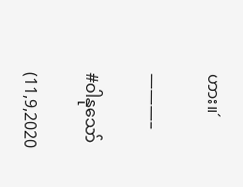ဟား။´

———–

#ဝါနုသော်

(11,9,2020